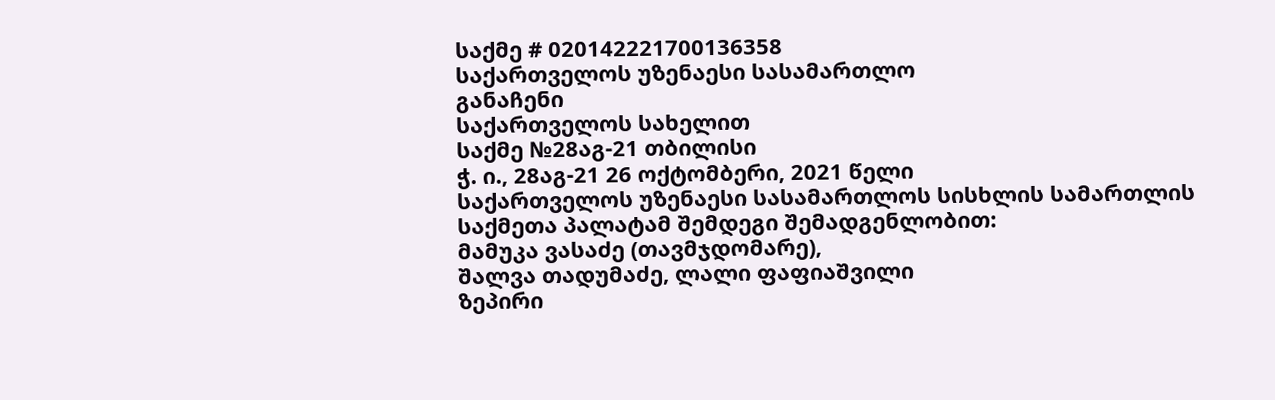საქმე # 020142221700136358
საქართველოს უზენაესი სასამართლო
განაჩენი
საქართველოს სახელით
საქმე №28აგ-21 თბილისი
ჭ. ი., 28აგ-21 26 ოქტომბერი, 2021 წელი
საქართველოს უზენაესი სასამართლოს სისხლის სამართლის საქმეთა პალატამ შემდეგი შემადგენლობით:
მამუკა ვასაძე (თავმჯდომარე),
შალვა თადუმაძე, ლალი ფაფიაშვილი
ზეპირი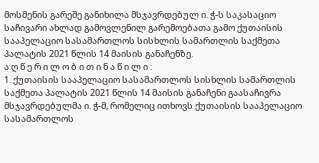მოსმენის გარეშე განიხილა მსჯავრდებულ ი. ჭ-ს საკასაციო საჩივარი ახლად გამოვლენილ გარემოებათა გამო ქუთაისის სააპელაციო სასამართლოს სისხლის სამართლის საქმეთა პალატის 2021 წლის 14 მაისის განაჩენზე.
ა ღ წ ე რ ი ლ ო ბ ი თ ი ნ ა წ ი ლ ი :
1. ქუთაისის სააპელაციო სასამართლოს სისხლის სამართლის საქმეთა პალატის 2021 წლის 14 მაისის განაჩენი გაასაჩივრა მსჯავრდებულმა ი. ჭ-მ, რომელიც ითხოვს ქუთაისის სააპელაციო სასამართლოს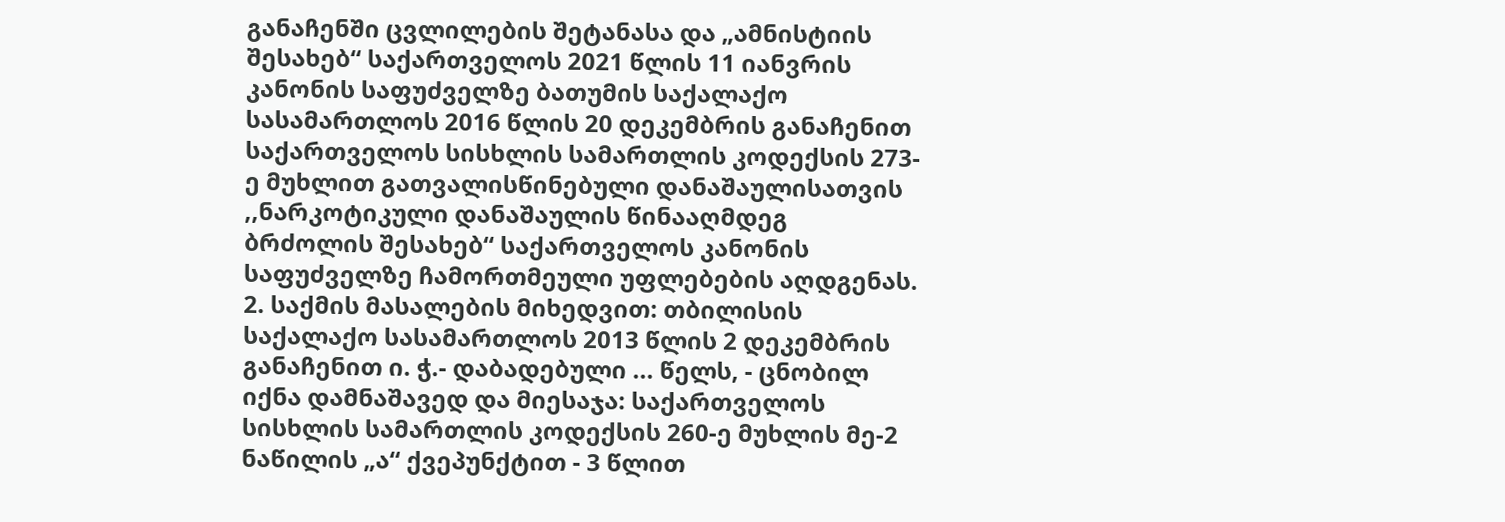განაჩენში ცვლილების შეტანასა და „ამნისტიის შესახებ“ საქართველოს 2021 წლის 11 იანვრის კანონის საფუძველზე ბათუმის საქალაქო სასამართლოს 2016 წლის 20 დეკემბრის განაჩენით საქართველოს სისხლის სამართლის კოდექსის 273-ე მუხლით გათვალისწინებული დანაშაულისათვის ,,ნარკოტიკული დანაშაულის წინააღმდეგ ბრძოლის შესახებ“ საქართველოს კანონის საფუძველზე ჩამორთმეული უფლებების აღდგენას.
2. საქმის მასალების მიხედვით: თბილისის საქალაქო სასამართლოს 2013 წლის 2 დეკემბრის განაჩენით ი. ჭ.- დაბადებული ... წელს, - ცნობილ იქნა დამნაშავედ და მიესაჯა: საქართველოს სისხლის სამართლის კოდექსის 260-ე მუხლის მე-2 ნაწილის „ა“ ქვეპუნქტით - 3 წლით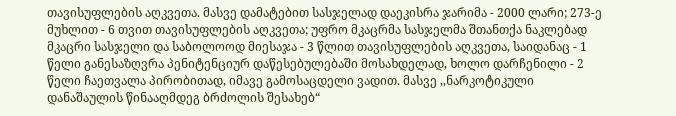თავისუფლების აღკვეთა. მასვე დამატებით სასჯელად დაეკისრა ჯარიმა - 2000 ლარი; 273-ე მუხლით - 6 თვით თავისუფლების აღკვეთა; უფრო მკაცრმა სასჯელმა შთანთქა ნაკლებად მკაცრი სასჯელი და საბოლოოდ მიესაჯა - 3 წლით თავისუფლების აღკვეთა, საიდანაც - 1 წელი განესაზღვრა პენიტენციურ დაწესებულებაში მოსახდელად, ხოლო დარჩენილი - 2 წელი ჩაეთვალა პირობითად, იმავე გამოსაცდელი ვადით. მასვე ,,ნარკოტიკული დანაშაულის წინააღმდეგ ბრძოლის შესახებ“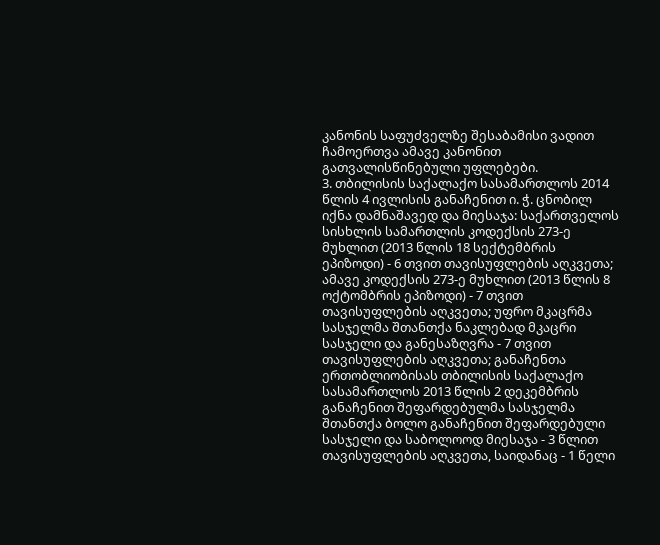კანონის საფუძველზე შესაბამისი ვადით ჩამოერთვა ამავე კანონით გათვალისწინებული უფლებები.
3. თბილისის საქალაქო სასამართლოს 2014 წლის 4 ივლისის განაჩენით ი. ჭ. ცნობილ იქნა დამნაშავედ და მიესაჯა: საქართველოს სისხლის სამართლის კოდექსის 273-ე მუხლით (2013 წლის 18 სექტემბრის ეპიზოდი) - 6 თვით თავისუფლების აღკვეთა; ამავე კოდექსის 273-ე მუხლით (2013 წლის 8 ოქტომბრის ეპიზოდი) - 7 თვით თავისუფლების აღკვეთა; უფრო მკაცრმა სასჯელმა შთანთქა ნაკლებად მკაცრი სასჯელი და განესაზღვრა - 7 თვით თავისუფლების აღკვეთა; განაჩენთა ერთობლიობისას თბილისის საქალაქო სასამართლოს 2013 წლის 2 დეკემბრის განაჩენით შეფარდებულმა სასჯელმა შთანთქა ბოლო განაჩენით შეფარდებული სასჯელი და საბოლოოდ მიესაჯა - 3 წლით თავისუფლების აღკვეთა, საიდანაც - 1 წელი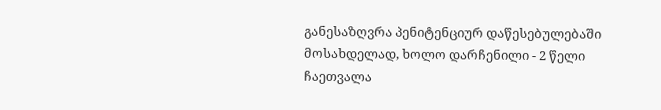განესაზღვრა პენიტენციურ დაწესებულებაში მოსახდელად, ხოლო დარჩენილი - 2 წელი ჩაეთვალა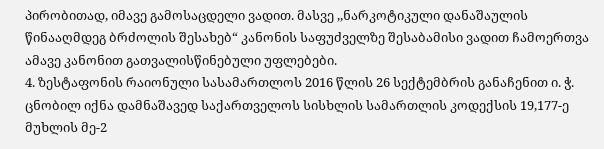პირობითად, იმავე გამოსაცდელი ვადით. მასვე ,,ნარკოტიკული დანაშაულის წინააღმდეგ ბრძოლის შესახებ“ კანონის საფუძველზე შესაბამისი ვადით ჩამოერთვა ამავე კანონით გათვალისწინებული უფლებები.
4. ზესტაფონის რაიონული სასამართლოს 2016 წლის 26 სექტემბრის განაჩენით ი. ჭ. ცნობილ იქნა დამნაშავედ საქართველოს სისხლის სამართლის კოდექსის 19,177-ე მუხლის მე-2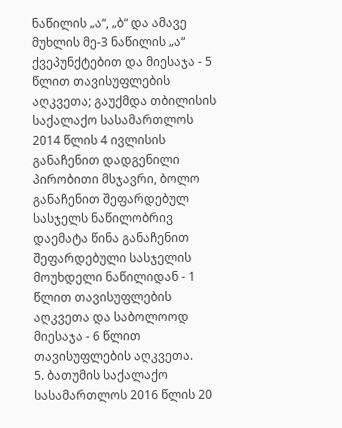ნაწილის „ა“, „ბ“ და ამავე მუხლის მე-3 ნაწილის „ა“ ქვეპუნქტებით და მიესაჯა - 5 წლით თავისუფლების აღკვეთა; გაუქმდა თბილისის საქალაქო სასამართლოს 2014 წლის 4 ივლისის განაჩენით დადგენილი პირობითი მსჯავრი, ბოლო განაჩენით შეფარდებულ სასჯელს ნაწილობრივ დაემატა წინა განაჩენით შეფარდებული სასჯელის მოუხდელი ნაწილიდან - 1 წლით თავისუფლების აღკვეთა და საბოლოოდ მიესაჯა - 6 წლით თავისუფლების აღკვეთა.
5. ბათუმის საქალაქო სასამართლოს 2016 წლის 20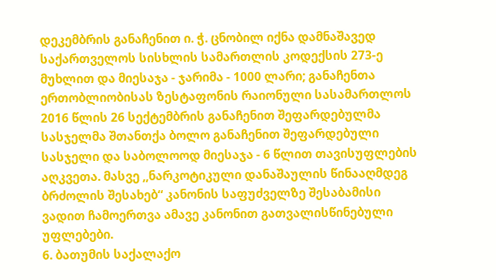დეკემბრის განაჩენით ი. ჭ. ცნობილ იქნა დამნაშავედ საქართველოს სისხლის სამართლის კოდექსის 273-ე მუხლით და მიესაჯა - ჯარიმა - 1000 ლარი; განაჩენთა ერთობლიობისას ზესტაფონის რაიონული სასამართლოს 2016 წლის 26 სექტემბრის განაჩენით შეფარდებულმა სასჯელმა შთანთქა ბოლო განაჩენით შეფარდებული სასჯელი და საბოლოოდ მიესაჯა - 6 წლით თავისუფლების აღკვეთა. მასვე ,,ნარკოტიკული დანაშაულის წინააღმდეგ ბრძოლის შესახებ“ კანონის საფუძველზე შესაბამისი ვადით ჩამოერთვა ამავე კანონით გათვალისწინებული უფლებები.
6. ბათუმის საქალაქო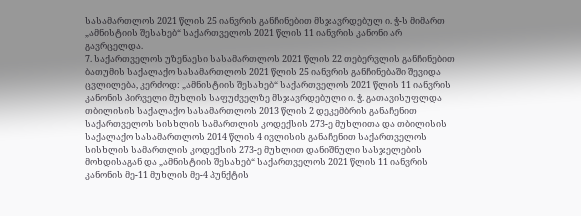სასამართლოს 2021 წლის 25 იანვრის განჩინებით მსჯავრდებულ ი. ჭ-ს მიმართ „ამნისტიის შესახებ“ საქართველოს 2021 წლის 11 იანვრის კანონი არ გავრცელდა.
7. საქართველოს უზენაესი სასამართლოს 2021 წლის 22 თებერვლის განჩინებით ბათუმის საქალაქო სასამართლოს 2021 წლის 25 იანვრის განჩინებაში შევიდა ცვლილება, კერძოდ: „ამნისტიის შესახებ“ საქართველოს 2021 წლის 11 იანვრის კანონის პირველი მუხლის საფუძველზე მსჯავრდებული ი. ჭ. გათავისუფლდა თბილისის საქალაქო სასამართლოს 2013 წლის 2 დეკემბრის განაჩენით საქართველოს სისხლის სამართლის კოდექსის 273-ე მუხლითა და თბილისის საქალაქო სასამართლოს 2014 წლის 4 ივლისის განაჩენით საქართველოს სისხლის სამართლის კოდექსის 273-ე მუხლით დანიშნული სასჯელების მოხდისაგან და „ამნისტიის შესახებ“ საქართველოს 2021 წლის 11 იანვრის კანონის მე-11 მუხლის მე-4 პუნქტის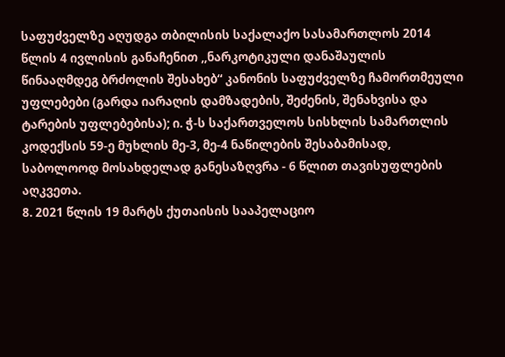საფუძველზე აღუდგა თბილისის საქალაქო სასამართლოს 2014 წლის 4 ივლისის განაჩენით ,,ნარკოტიკული დანაშაულის წინააღმდეგ ბრძოლის შესახებ“ კანონის საფუძველზე ჩამორთმეული უფლებები (გარდა იარაღის დამზადების, შეძენის, შენახვისა და ტარების უფლებებისა); ი. ჭ-ს საქართველოს სისხლის სამართლის კოდექსის 59-ე მუხლის მე-3, მე-4 ნაწილების შესაბამისად, საბოლოოდ მოსახდელად განესაზღვრა - 6 წლით თავისუფლების აღკვეთა.
8. 2021 წლის 19 მარტს ქუთაისის სააპელაციო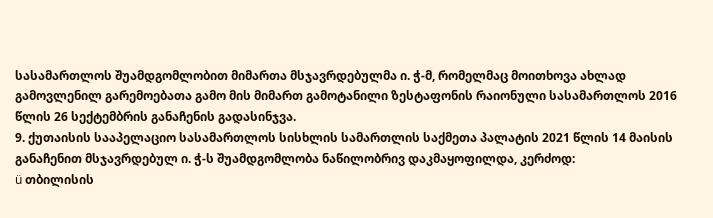სასამართლოს შუამდგომლობით მიმართა მსჯავრდებულმა ი. ჭ-მ, რომელმაც მოითხოვა ახლად გამოვლენილ გარემოებათა გამო მის მიმართ გამოტანილი ზესტაფონის რაიონული სასამართლოს 2016 წლის 26 სექტემბრის განაჩენის გადასინჯვა.
9. ქუთაისის სააპელაციო სასამართლოს სისხლის სამართლის საქმეთა პალატის 2021 წლის 14 მაისის განაჩენით მსჯავრდებულ ი. ჭ-ს შუამდგომლობა ნაწილობრივ დაკმაყოფილდა, კერძოდ:
ü თბილისის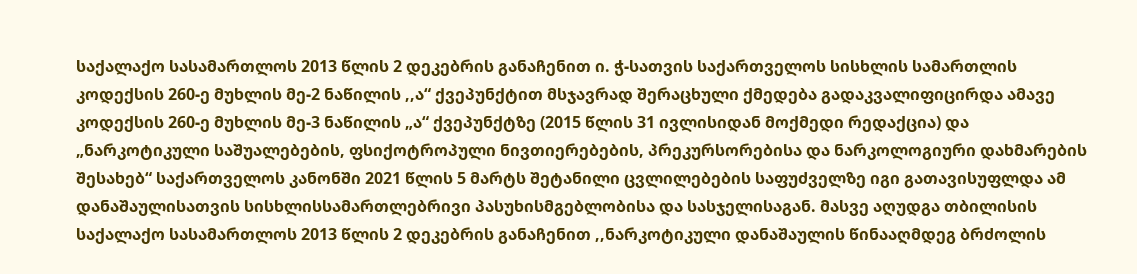საქალაქო სასამართლოს 2013 წლის 2 დეკებრის განაჩენით ი. ჭ-სათვის საქართველოს სისხლის სამართლის კოდექსის 260-ე მუხლის მე-2 ნაწილის ,,ა“ ქვეპუნქტით მსჯავრად შერაცხული ქმედება გადაკვალიფიცირდა ამავე კოდექსის 260-ე მუხლის მე-3 ნაწილის „ა“ ქვეპუნქტზე (2015 წლის 31 ივლისიდან მოქმედი რედაქცია) და „ნარკოტიკული საშუალებების, ფსიქოტროპული ნივთიერებების, პრეკურსორებისა და ნარკოლოგიური დახმარების შესახებ“ საქართველოს კანონში 2021 წლის 5 მარტს შეტანილი ცვლილებების საფუძველზე იგი გათავისუფლდა ამ დანაშაულისათვის სისხლისსამართლებრივი პასუხისმგებლობისა და სასჯელისაგან. მასვე აღუდგა თბილისის საქალაქო სასამართლოს 2013 წლის 2 დეკებრის განაჩენით ,,ნარკოტიკული დანაშაულის წინააღმდეგ ბრძოლის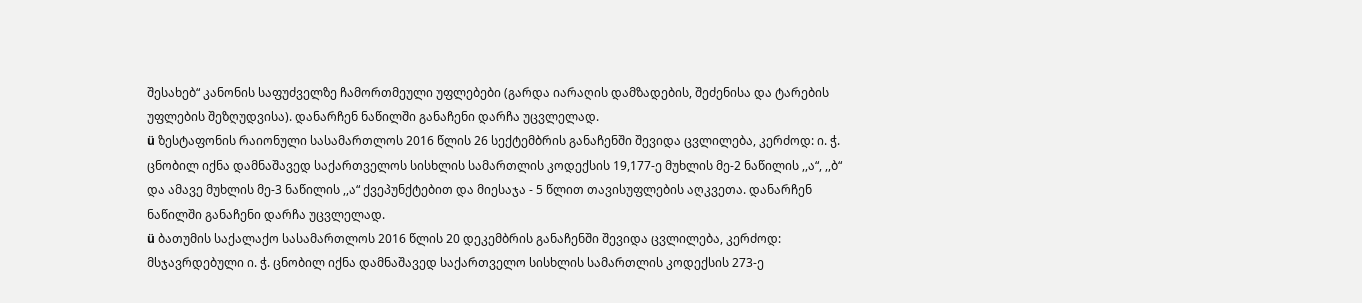შესახებ“ კანონის საფუძველზე ჩამორთმეული უფლებები (გარდა იარაღის დამზადების, შეძენისა და ტარების უფლების შეზღუდვისა). დანარჩენ ნაწილში განაჩენი დარჩა უცვლელად.
ü ზესტაფონის რაიონული სასამართლოს 2016 წლის 26 სექტემბრის განაჩენში შევიდა ცვლილება, კერძოდ: ი. ჭ. ცნობილ იქნა დამნაშავედ საქართველოს სისხლის სამართლის კოდექსის 19,177-ე მუხლის მე-2 ნაწილის ,,ა“, ,,ბ“ და ამავე მუხლის მე-3 ნაწილის ,,ა“ ქვეპუნქტებით და მიესაჯა - 5 წლით თავისუფლების აღკვეთა. დანარჩენ ნაწილში განაჩენი დარჩა უცვლელად.
ü ბათუმის საქალაქო სასამართლოს 2016 წლის 20 დეკემბრის განაჩენში შევიდა ცვლილება, კერძოდ: მსჯავრდებული ი. ჭ. ცნობილ იქნა დამნაშავედ საქართველო სისხლის სამართლის კოდექსის 273-ე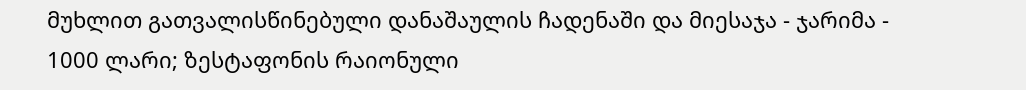მუხლით გათვალისწინებული დანაშაულის ჩადენაში და მიესაჯა - ჯარიმა - 1000 ლარი; ზესტაფონის რაიონული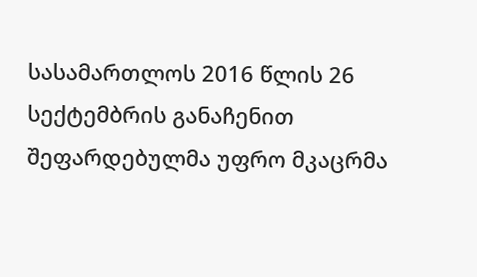სასამართლოს 2016 წლის 26 სექტემბრის განაჩენით შეფარდებულმა უფრო მკაცრმა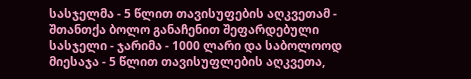სასჯელმა - 5 წლით თავისუფების აღკვეთამ - შთანთქა ბოლო განაჩენით შეფარდებული სასჯელი - ჯარიმა - 1000 ლარი და საბოლოოდ მიესაჯა - 5 წლით თავისუფლების აღკვეთა,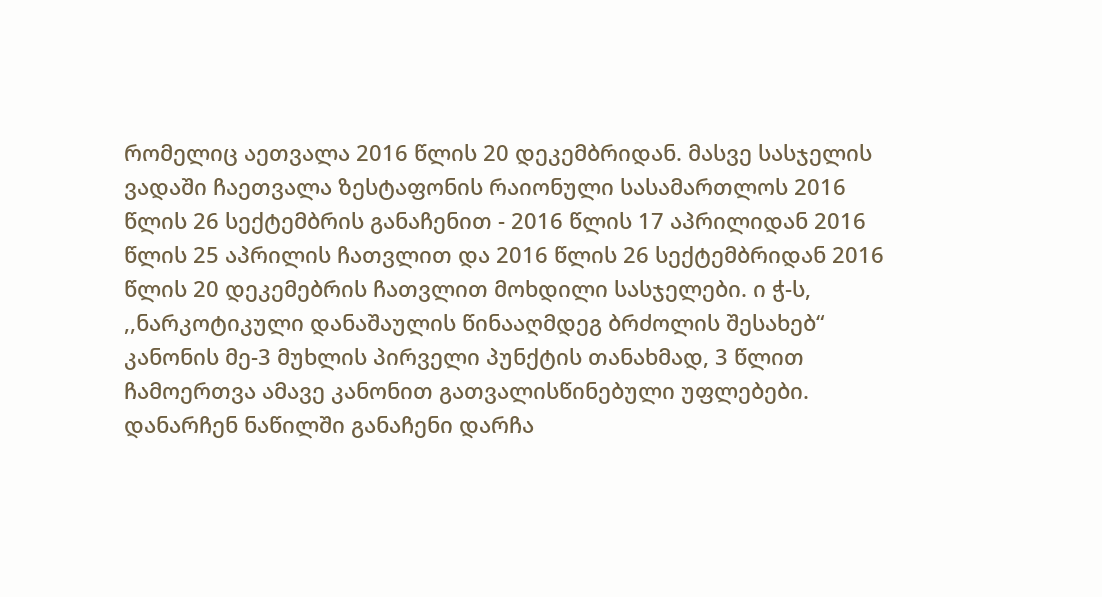რომელიც აეთვალა 2016 წლის 20 დეკემბრიდან. მასვე სასჯელის ვადაში ჩაეთვალა ზესტაფონის რაიონული სასამართლოს 2016 წლის 26 სექტემბრის განაჩენით - 2016 წლის 17 აპრილიდან 2016 წლის 25 აპრილის ჩათვლით და 2016 წლის 26 სექტემბრიდან 2016 წლის 20 დეკემებრის ჩათვლით მოხდილი სასჯელები. ი ჭ-ს, ,,ნარკოტიკული დანაშაულის წინააღმდეგ ბრძოლის შესახებ“ კანონის მე-3 მუხლის პირველი პუნქტის თანახმად, 3 წლით ჩამოერთვა ამავე კანონით გათვალისწინებული უფლებები. დანარჩენ ნაწილში განაჩენი დარჩა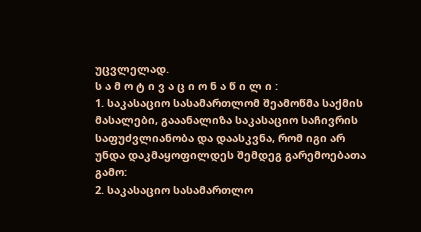უცვლელად.
ს ა მ ო ტ ი ვ ა ც ი ო ნ ა წ ი ლ ი :
1. საკასაციო სასამართლომ შეამოწმა საქმის მასალები, გააანალიზა საკასაციო საჩივრის საფუძვლიანობა და დაასკვნა, რომ იგი არ უნდა დაკმაყოფილდეს შემდეგ გარემოებათა გამო:
2. საკასაციო სასამართლო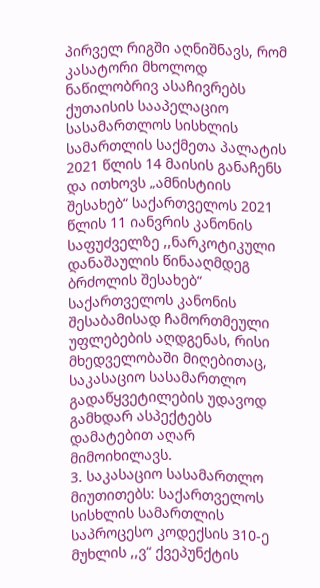პირველ რიგში აღნიშნავს, რომ კასატორი მხოლოდ ნაწილობრივ ასაჩივრებს ქუთაისის სააპელაციო სასამართლოს სისხლის სამართლის საქმეთა პალატის 2021 წლის 14 მაისის განაჩენს და ითხოვს „ამნისტიის შესახებ“ საქართველოს 2021 წლის 11 იანვრის კანონის საფუძველზე ,,ნარკოტიკული დანაშაულის წინააღმდეგ ბრძოლის შესახებ“ საქართველოს კანონის შესაბამისად ჩამორთმეული უფლებების აღდგენას, რისი მხედველობაში მიღებითაც, საკასაციო სასამართლო გადაწყვეტილების უდავოდ გამხდარ ასპექტებს დამატებით აღარ მიმოიხილავს.
3. საკასაციო სასამართლო მიუთითებს: საქართველოს სისხლის სამართლის საპროცესო კოდექსის 310-ე მუხლის ,,ვ“ ქვეპუნქტის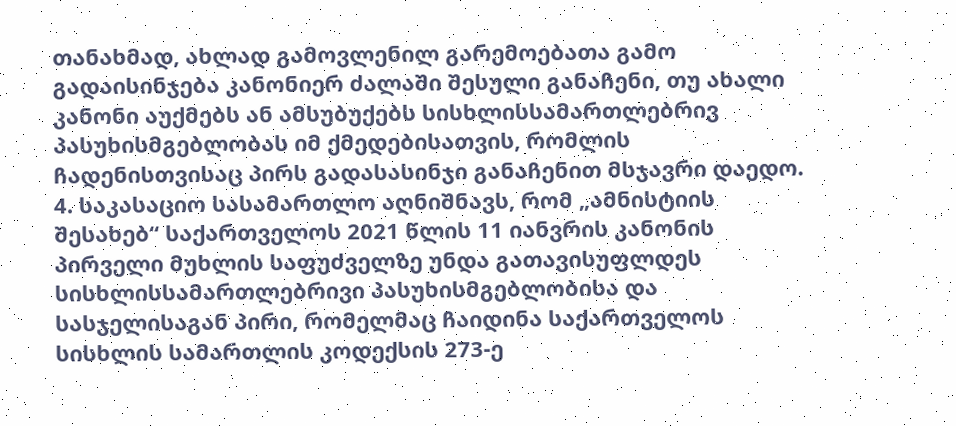თანახმად, ახლად გამოვლენილ გარემოებათა გამო გადაისინჯება კანონიერ ძალაში შესული განაჩენი, თუ ახალი კანონი აუქმებს ან ამსუბუქებს სისხლისსამართლებრივ პასუხისმგებლობას იმ ქმედებისათვის, რომლის ჩადენისთვისაც პირს გადასასინჯი განაჩენით მსჯავრი დაედო.
4. საკასაციო სასამართლო აღნიშნავს, რომ „ამნისტიის შესახებ“ საქართველოს 2021 წლის 11 იანვრის კანონის პირველი მუხლის საფუძველზე უნდა გათავისუფლდეს სისხლისსამართლებრივი პასუხისმგებლობისა და სასჯელისაგან პირი, რომელმაც ჩაიდინა საქართველოს სისხლის სამართლის კოდექსის 273-ე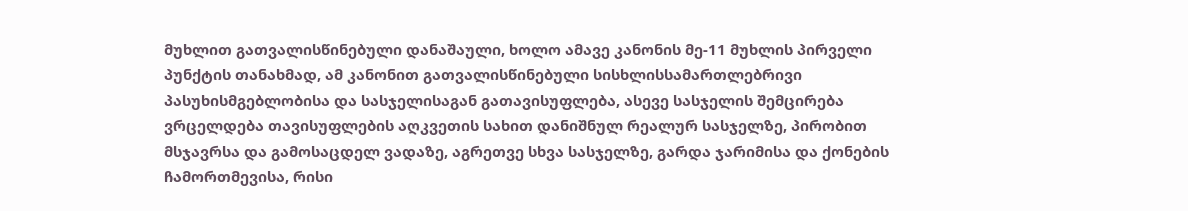მუხლით გათვალისწინებული დანაშაული, ხოლო ამავე კანონის მე-11 მუხლის პირველი პუნქტის თანახმად, ამ კანონით გათვალისწინებული სისხლისსამართლებრივი პასუხისმგებლობისა და სასჯელისაგან გათავისუფლება, ასევე სასჯელის შემცირება ვრცელდება თავისუფლების აღკვეთის სახით დანიშნულ რეალურ სასჯელზე, პირობით მსჯავრსა და გამოსაცდელ ვადაზე, აგრეთვე სხვა სასჯელზე, გარდა ჯარიმისა და ქონების ჩამორთმევისა, რისი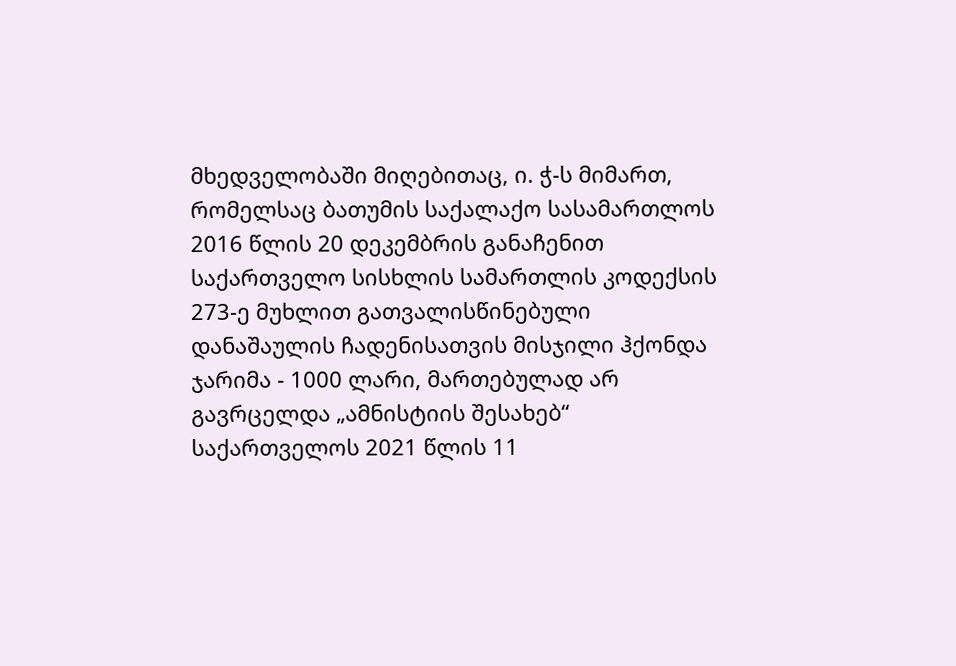მხედველობაში მიღებითაც, ი. ჭ-ს მიმართ, რომელსაც ბათუმის საქალაქო სასამართლოს 2016 წლის 20 დეკემბრის განაჩენით საქართველო სისხლის სამართლის კოდექსის 273-ე მუხლით გათვალისწინებული დანაშაულის ჩადენისათვის მისჯილი ჰქონდა ჯარიმა - 1000 ლარი, მართებულად არ გავრცელდა „ამნისტიის შესახებ“ საქართველოს 2021 წლის 11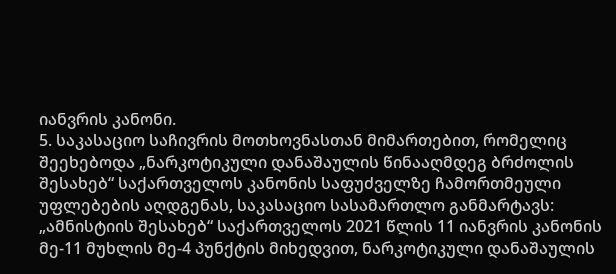იანვრის კანონი.
5. საკასაციო საჩივრის მოთხოვნასთან მიმართებით, რომელიც შეეხებოდა „ნარკოტიკული დანაშაულის წინააღმდეგ ბრძოლის შესახებ“ საქართველოს კანონის საფუძველზე ჩამორთმეული უფლებების აღდგენას, საკასაციო სასამართლო განმარტავს: „ამნისტიის შესახებ“ საქართველოს 2021 წლის 11 იანვრის კანონის მე-11 მუხლის მე-4 პუნქტის მიხედვით, ნარკოტიკული დანაშაულის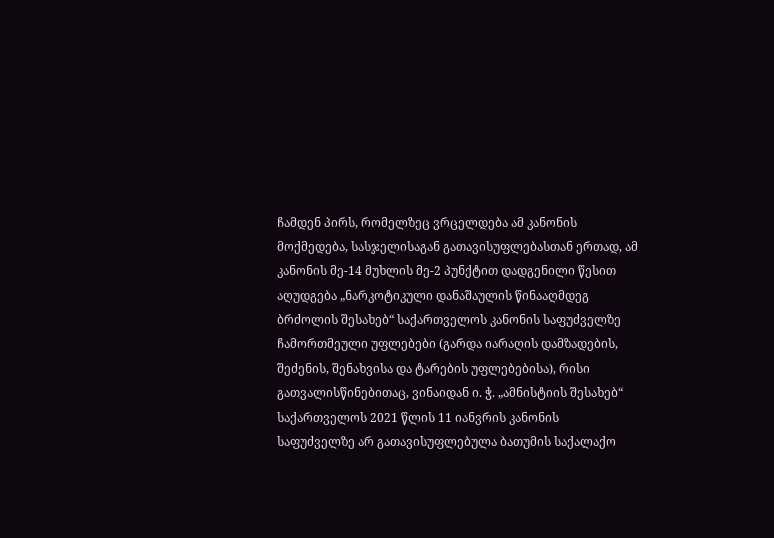ჩამდენ პირს, რომელზეც ვრცელდება ამ კანონის მოქმედება, სასჯელისაგან გათავისუფლებასთან ერთად, ამ კანონის მე-14 მუხლის მე-2 პუნქტით დადგენილი წესით აღუდგება „ნარკოტიკული დანაშაულის წინააღმდეგ ბრძოლის შესახებ“ საქართველოს კანონის საფუძველზე ჩამორთმეული უფლებები (გარდა იარაღის დამზადების, შეძენის, შენახვისა და ტარების უფლებებისა), რისი გათვალისწინებითაც, ვინაიდან ი. ჭ. „ამნისტიის შესახებ“ საქართველოს 2021 წლის 11 იანვრის კანონის საფუძველზე არ გათავისუფლებულა ბათუმის საქალაქო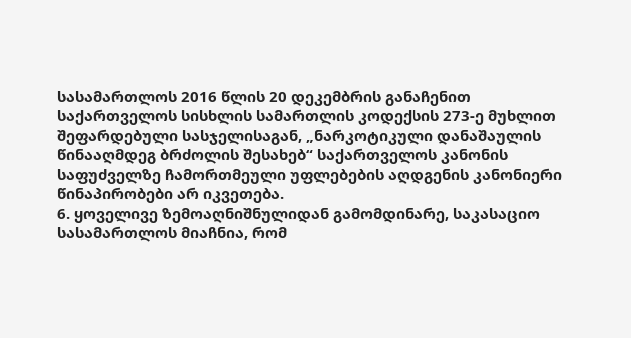სასამართლოს 2016 წლის 20 დეკემბრის განაჩენით საქართველოს სისხლის სამართლის კოდექსის 273-ე მუხლით შეფარდებული სასჯელისაგან, „ნარკოტიკული დანაშაულის წინააღმდეგ ბრძოლის შესახებ“ საქართველოს კანონის საფუძველზე ჩამორთმეული უფლებების აღდგენის კანონიერი წინაპირობები არ იკვეთება.
6. ყოველივე ზემოაღნიშნულიდან გამომდინარე, საკასაციო სასამართლოს მიაჩნია, რომ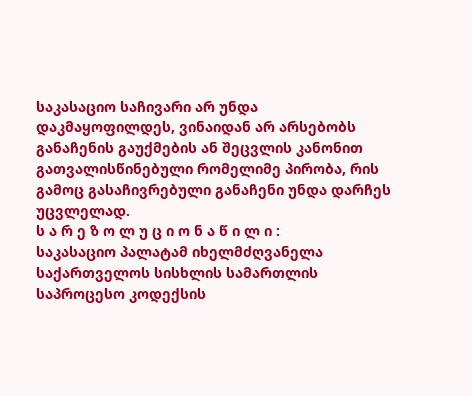საკასაციო საჩივარი არ უნდა დაკმაყოფილდეს, ვინაიდან არ არსებობს განაჩენის გაუქმების ან შეცვლის კანონით გათვალისწინებული რომელიმე პირობა, რის გამოც გასაჩივრებული განაჩენი უნდა დარჩეს უცვლელად.
ს ა რ ე ზ ო ლ უ ც ი ო ნ ა წ ი ლ ი :
საკასაციო პალატამ იხელმძღვანელა საქართველოს სისხლის სამართლის საპროცესო კოდექსის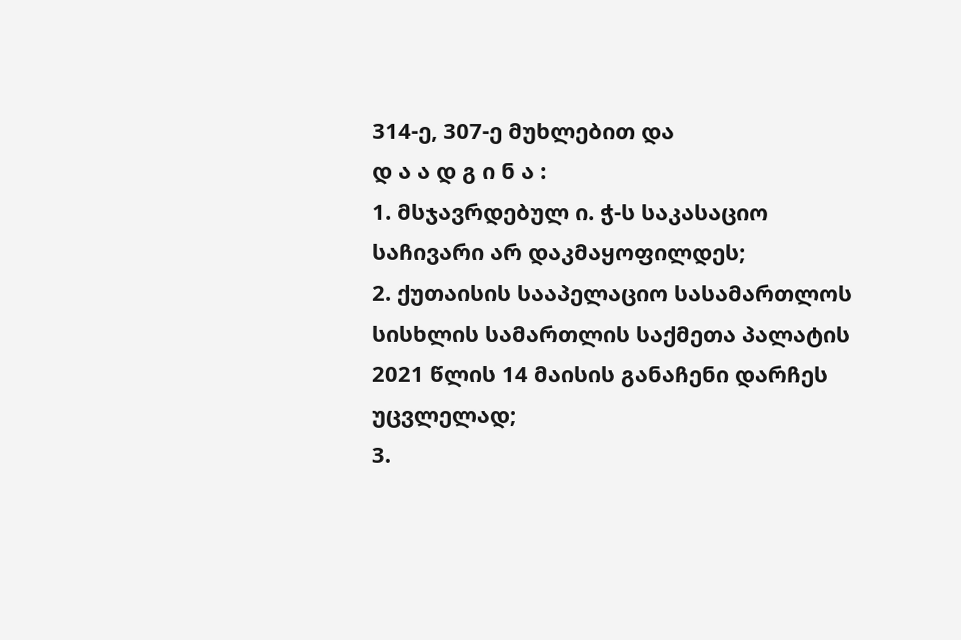314-ე, 307-ე მუხლებით და
დ ა ა დ გ ი ნ ა :
1. მსჯავრდებულ ი. ჭ-ს საკასაციო საჩივარი არ დაკმაყოფილდეს;
2. ქუთაისის სააპელაციო სასამართლოს სისხლის სამართლის საქმეთა პალატის 2021 წლის 14 მაისის განაჩენი დარჩეს უცვლელად;
3.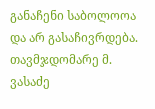განაჩენი საბოლოოა და არ გასაჩივრდება.
თავმჯდომარე მ. ვასაძე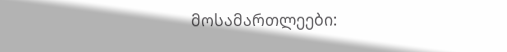მოსამართლეები: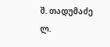შ. თადუმაძე
ლ.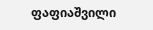ფაფიაშვილი